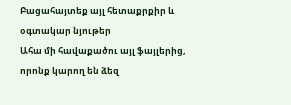Բացահայտեք այլ հետաքրքիր և օգտակար նյութեր
Ահա մի հավաքածու այլ ֆայլերից, որոնք կարող են ձեզ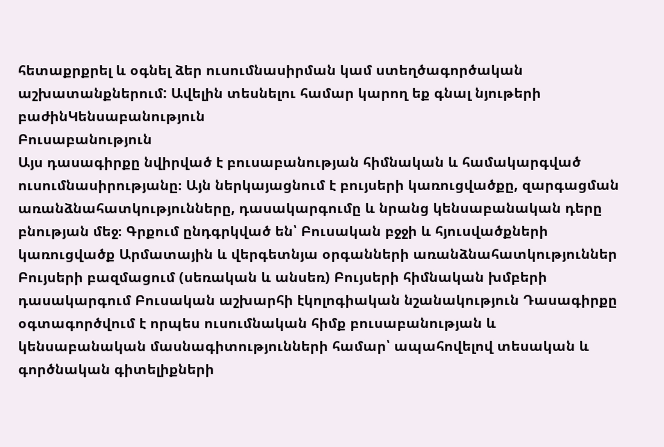հետաքրքրել և օգնել ձեր ուսումնասիրման կամ ստեղծագործական աշխատանքներում: Ավելին տեսնելու համար կարող եք գնալ նյութերի բաժինԿենսաբանություն
Բուսաբանություն
Այս դասագիրքը նվիրված է բուսաբանության հիմնական և համակարգված ուսումնասիրությանը։ Այն ներկայացնում է բույսերի կառուցվածքը, զարգացման առանձնահատկությունները, դասակարգումը և նրանց կենսաբանական դերը բնության մեջ։ Գրքում ընդգրկված են՝ Բուսական բջջի և հյուսվածքների կառուցվածք Արմատային և վերգետնյա օրգանների առանձնահատկություններ Բույսերի բազմացում (սեռական և անսեռ) Բույսերի հիմնական խմբերի դասակարգում Բուսական աշխարհի էկոլոգիական նշանակություն Դասագիրքը օգտագործվում է որպես ուսումնական հիմք բուսաբանության և կենսաբանական մասնագիտությունների համար՝ ապահովելով տեսական և գործնական գիտելիքների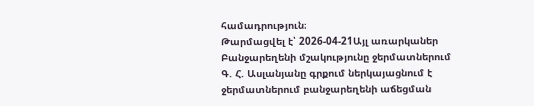համադրություն։
Թարմացվել է՝ 2026-04-21Այլ առարկաներ
Բանջարեղենի մշակությունը ջերմատներում
Գ. Հ. Ասլանյանը գրքում ներկայացնում է ջերմատներում բանջարեղենի աճեցման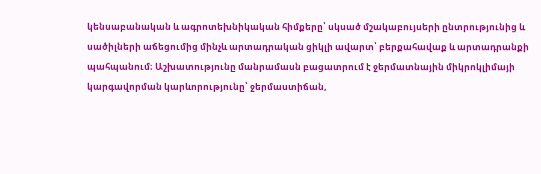կենսաբանական և ագրոտեխնիկական հիմքերը՝ սկսած մշակաբույսերի ընտրությունից և սածիլների աճեցումից մինչև արտադրական ցիկլի ավարտ՝ բերքահավաք և արտադրանքի պահպանում։ Աշխատությունը մանրամասն բացատրում է ջերմատնային միկրոկլիմայի կարգավորման կարևորությունը՝ ջերմաստիճան,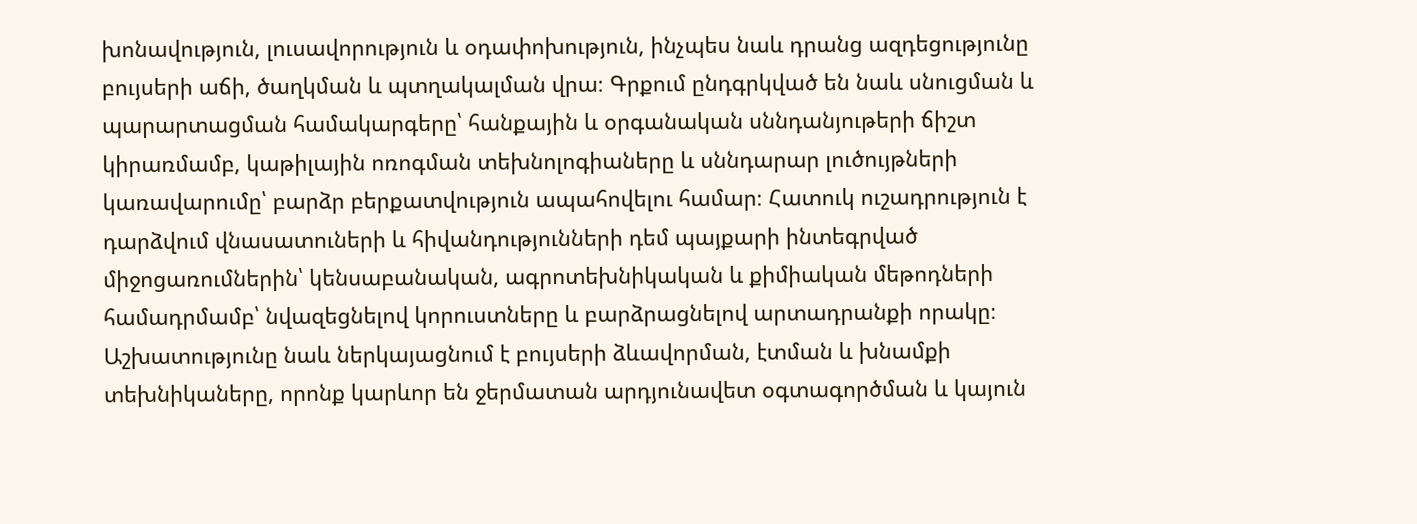խոնավություն, լուսավորություն և օդափոխություն, ինչպես նաև դրանց ազդեցությունը բույսերի աճի, ծաղկման և պտղակալման վրա։ Գրքում ընդգրկված են նաև սնուցման և պարարտացման համակարգերը՝ հանքային և օրգանական սննդանյութերի ճիշտ կիրառմամբ, կաթիլային ոռոգման տեխնոլոգիաները և սննդարար լուծույթների կառավարումը՝ բարձր բերքատվություն ապահովելու համար։ Հատուկ ուշադրություն է դարձվում վնասատուների և հիվանդությունների դեմ պայքարի ինտեգրված միջոցառումներին՝ կենսաբանական, ագրոտեխնիկական և քիմիական մեթոդների համադրմամբ՝ նվազեցնելով կորուստները և բարձրացնելով արտադրանքի որակը։ Աշխատությունը նաև ներկայացնում է բույսերի ձևավորման, էտման և խնամքի տեխնիկաները, որոնք կարևոր են ջերմատան արդյունավետ օգտագործման և կայուն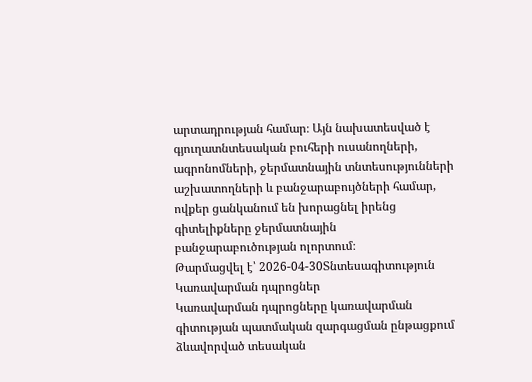արտադրության համար։ Այն նախատեսված է գյուղատնտեսական բուհերի ուսանողների, ագրոնոմների, ջերմատնային տնտեսությունների աշխատողների և բանջարաբույծների համար, ովքեր ցանկանում են խորացնել իրենց գիտելիքները ջերմատնային բանջարաբուծության ոլորտում։
Թարմացվել է՝ 2026-04-30Տնտեսագիտություն
Կառավարման դպրոցներ
Կառավարման դպրոցները կառավարման գիտության պատմական զարգացման ընթացքում ձևավորված տեսական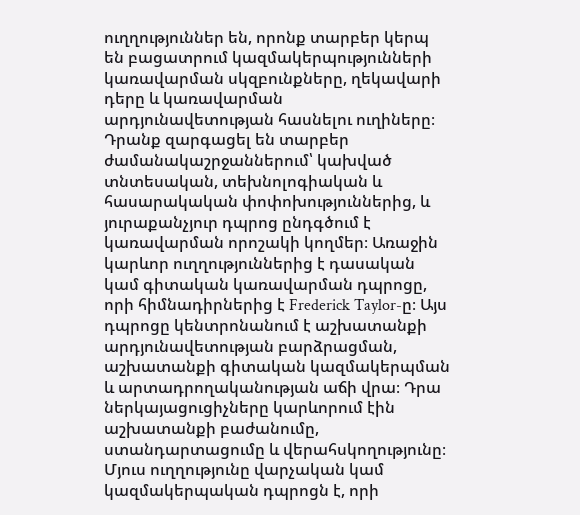ուղղություններ են, որոնք տարբեր կերպ են բացատրում կազմակերպությունների կառավարման սկզբունքները, ղեկավարի դերը և կառավարման արդյունավետության հասնելու ուղիները։ Դրանք զարգացել են տարբեր ժամանակաշրջաններում՝ կախված տնտեսական, տեխնոլոգիական և հասարակական փոփոխություններից, և յուրաքանչյուր դպրոց ընդգծում է կառավարման որոշակի կողմեր։ Առաջին կարևոր ուղղություններից է դասական կամ գիտական կառավարման դպրոցը, որի հիմնադիրներից է Frederick Taylor-ը։ Այս դպրոցը կենտրոնանում է աշխատանքի արդյունավետության բարձրացման, աշխատանքի գիտական կազմակերպման և արտադրողականության աճի վրա։ Դրա ներկայացուցիչները կարևորում էին աշխատանքի բաժանումը, ստանդարտացումը և վերահսկողությունը։ Մյուս ուղղությունը վարչական կամ կազմակերպական դպրոցն է, որի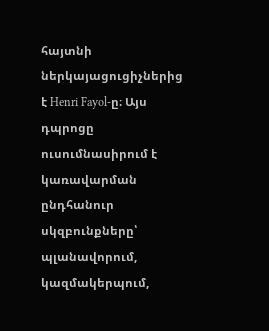հայտնի ներկայացուցիչներից է Henri Fayol-ը։ Այս դպրոցը ուսումնասիրում է կառավարման ընդհանուր սկզբունքները՝ պլանավորում, կազմակերպում,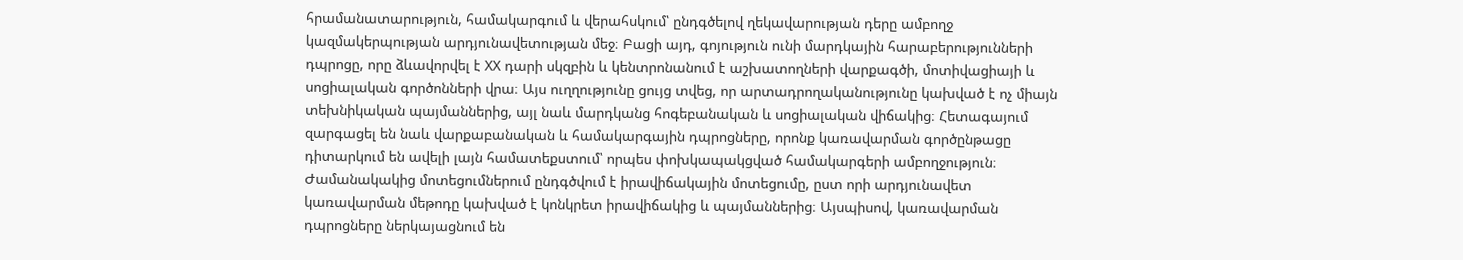հրամանատարություն, համակարգում և վերահսկում՝ ընդգծելով ղեկավարության դերը ամբողջ կազմակերպության արդյունավետության մեջ։ Բացի այդ, գոյություն ունի մարդկային հարաբերությունների դպրոցը, որը ձևավորվել է XX դարի սկզբին և կենտրոնանում է աշխատողների վարքագծի, մոտիվացիայի և սոցիալական գործոնների վրա։ Այս ուղղությունը ցույց տվեց, որ արտադրողականությունը կախված է ոչ միայն տեխնիկական պայմաններից, այլ նաև մարդկանց հոգեբանական և սոցիալական վիճակից։ Հետագայում զարգացել են նաև վարքաբանական և համակարգային դպրոցները, որոնք կառավարման գործընթացը դիտարկում են ավելի լայն համատեքստում՝ որպես փոխկապակցված համակարգերի ամբողջություն։ Ժամանակակից մոտեցումներում ընդգծվում է իրավիճակային մոտեցումը, ըստ որի արդյունավետ կառավարման մեթոդը կախված է կոնկրետ իրավիճակից և պայմաններից։ Այսպիսով, կառավարման դպրոցները ներկայացնում են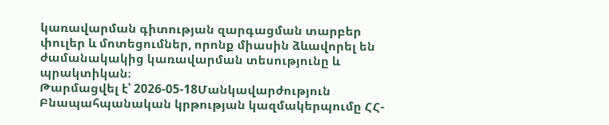կառավարման գիտության զարգացման տարբեր փուլեր և մոտեցումներ, որոնք միասին ձևավորել են ժամանակակից կառավարման տեսությունը և պրակտիկան։
Թարմացվել է՝ 2026-05-18Մանկավարժություն
Բնապահպանական կրթության կազմակերպումը ՀՀ-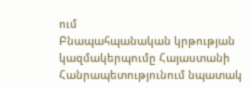ում
Բնապահպանական կրթության կազմակերպումը Հայաստանի Հանրապետությունում նպատակ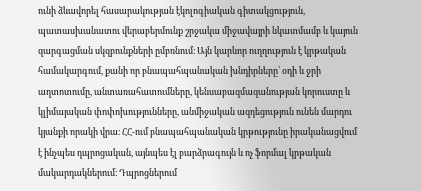ունի ձևավորել հասարակության էկոլոգիական գիտակցություն, պատասխանատու վերաբերմունք շրջակա միջավայրի նկատմամբ և կայուն զարգացման սկզբունքների ըմբռնում։ Այն կարևոր ուղղություն է կրթական համակարգում, քանի որ բնապահպանական խնդիրները՝ օդի և ջրի աղտոտումը, անտառահատումները, կենսաբազմազանության կորուստը և կլիմայական փոփոխությունները, անմիջական ազդեցություն ունեն մարդու կյանքի որակի վրա։ ՀՀ-ում բնապահպանական կրթությունը իրականացվում է ինչպես դպրոցական, այնպես էլ բարձրագույն և ոչ ֆորմալ կրթական մակարդակներում։ Դպրոցներում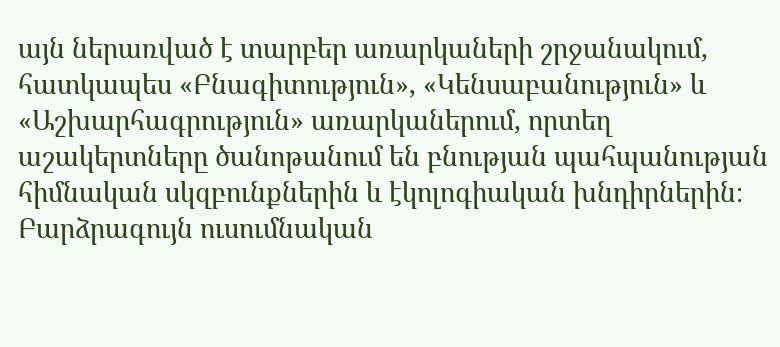այն ներառված է տարբեր առարկաների շրջանակում, հատկապես «Բնագիտություն», «Կենսաբանություն» և «Աշխարհագրություն» առարկաներում, որտեղ աշակերտները ծանոթանում են բնության պահպանության հիմնական սկզբունքներին և էկոլոգիական խնդիրներին։ Բարձրագույն ուսումնական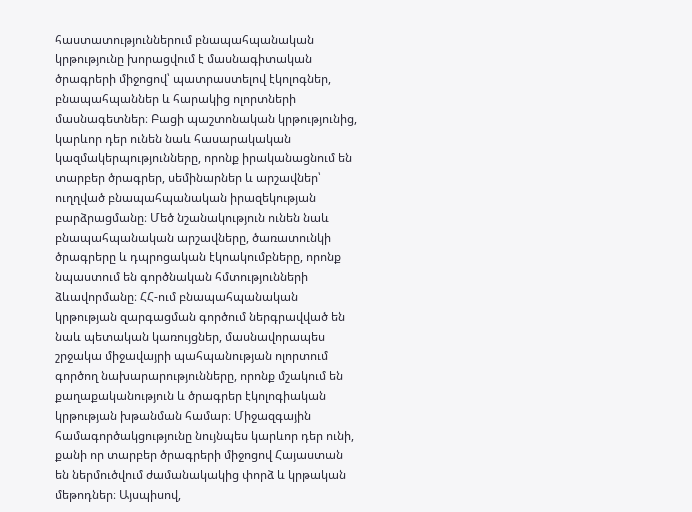հաստատություններում բնապահպանական կրթությունը խորացվում է մասնագիտական ծրագրերի միջոցով՝ պատրաստելով էկոլոգներ, բնապահպաններ և հարակից ոլորտների մասնագետներ։ Բացի պաշտոնական կրթությունից, կարևոր դեր ունեն նաև հասարակական կազմակերպությունները, որոնք իրականացնում են տարբեր ծրագրեր, սեմինարներ և արշավներ՝ ուղղված բնապահպանական իրազեկության բարձրացմանը։ Մեծ նշանակություն ունեն նաև բնապահպանական արշավները, ծառատունկի ծրագրերը և դպրոցական էկոակումբները, որոնք նպաստում են գործնական հմտությունների ձևավորմանը։ ՀՀ-ում բնապահպանական կրթության զարգացման գործում ներգրավված են նաև պետական կառույցներ, մասնավորապես շրջակա միջավայրի պահպանության ոլորտում գործող նախարարությունները, որոնք մշակում են քաղաքականություն և ծրագրեր էկոլոգիական կրթության խթանման համար։ Միջազգային համագործակցությունը նույնպես կարևոր դեր ունի, քանի որ տարբեր ծրագրերի միջոցով Հայաստան են ներմուծվում ժամանակակից փորձ և կրթական մեթոդներ։ Այսպիսով,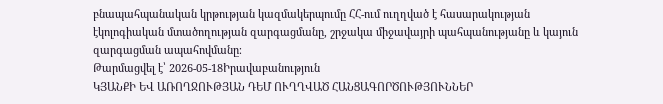բնապահպանական կրթության կազմակերպումը ՀՀ-ում ուղղված է հասարակության էկոլոգիական մտածողության զարգացմանը, շրջակա միջավայրի պահպանությանը և կայուն զարգացման ապահովմանը։
Թարմացվել է՝ 2026-05-18Իրավաբանություն
ԿՅԱՆՔԻ ԵՎ ԱՌՈՂՋՈՒԹՅԱՆ ԴԵՄ ՈՒՂՂՎԱԾ ՀԱՆՑԱԳՈՐԾՈՒԹՅՈՒՆՆԵՐ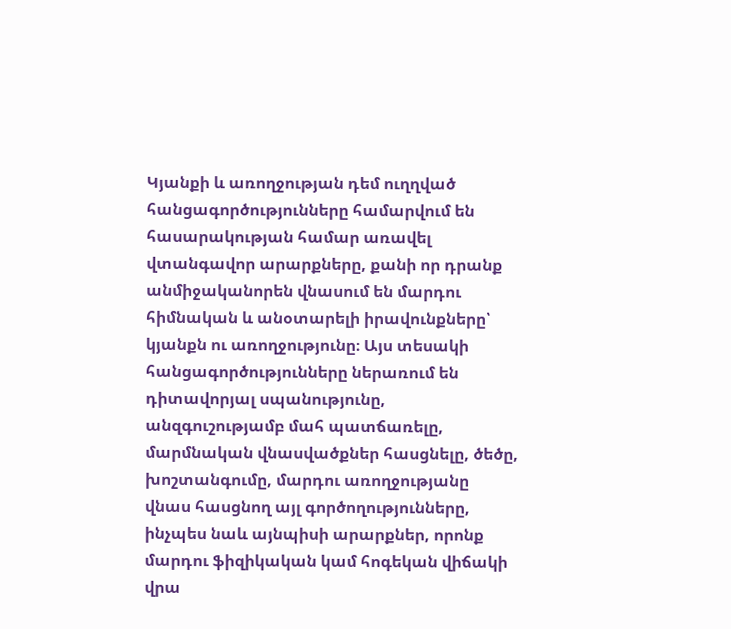Կյանքի և առողջության դեմ ուղղված հանցագործությունները համարվում են հասարակության համար առավել վտանգավոր արարքները, քանի որ դրանք անմիջականորեն վնասում են մարդու հիմնական և անօտարելի իրավունքները՝ կյանքն ու առողջությունը։ Այս տեսակի հանցագործությունները ներառում են դիտավորյալ սպանությունը, անզգուշությամբ մահ պատճառելը, մարմնական վնասվածքներ հասցնելը, ծեծը, խոշտանգումը, մարդու առողջությանը վնաս հասցնող այլ գործողությունները, ինչպես նաև այնպիսի արարքներ, որոնք մարդու ֆիզիկական կամ հոգեկան վիճակի վրա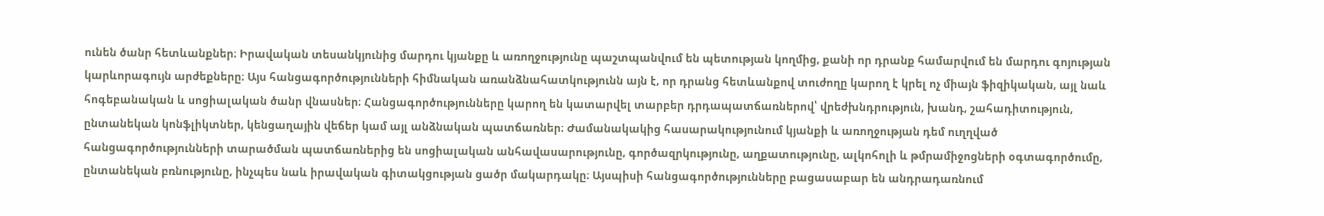ունեն ծանր հետևանքներ։ Իրավական տեսանկյունից մարդու կյանքը և առողջությունը պաշտպանվում են պետության կողմից, քանի որ դրանք համարվում են մարդու գոյության կարևորագույն արժեքները։ Այս հանցագործությունների հիմնական առանձնահատկությունն այն է, որ դրանց հետևանքով տուժողը կարող է կրել ոչ միայն ֆիզիկական, այլ նաև հոգեբանական և սոցիալական ծանր վնասներ։ Հանցագործությունները կարող են կատարվել տարբեր դրդապատճառներով՝ վրեժխնդրություն, խանդ, շահադիտություն, ընտանեկան կոնֆլիկտներ, կենցաղային վեճեր կամ այլ անձնական պատճառներ։ Ժամանակակից հասարակությունում կյանքի և առողջության դեմ ուղղված հանցագործությունների տարածման պատճառներից են սոցիալական անհավասարությունը, գործազրկությունը, աղքատությունը, ալկոհոլի և թմրամիջոցների օգտագործումը, ընտանեկան բռնությունը, ինչպես նաև իրավական գիտակցության ցածր մակարդակը։ Այսպիսի հանցագործությունները բացասաբար են անդրադառնում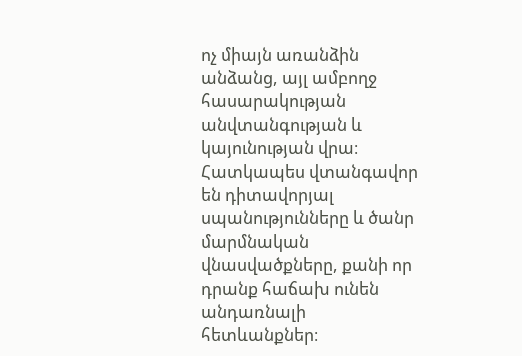ոչ միայն առանձին անձանց, այլ ամբողջ հասարակության անվտանգության և կայունության վրա։ Հատկապես վտանգավոր են դիտավորյալ սպանությունները և ծանր մարմնական վնասվածքները, քանի որ դրանք հաճախ ունեն անդառնալի հետևանքներ։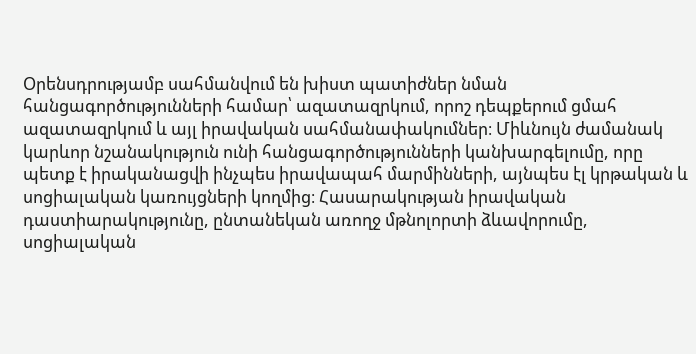Օրենսդրությամբ սահմանվում են խիստ պատիժներ նման հանցագործությունների համար՝ ազատազրկում, որոշ դեպքերում ցմահ ազատազրկում և այլ իրավական սահմանափակումներ։ Միևնույն ժամանակ կարևոր նշանակություն ունի հանցագործությունների կանխարգելումը, որը պետք է իրականացվի ինչպես իրավապահ մարմինների, այնպես էլ կրթական և սոցիալական կառույցների կողմից։ Հասարակության իրավական դաստիարակությունը, ընտանեկան առողջ մթնոլորտի ձևավորումը, սոցիալական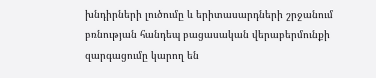խնդիրների լուծումը և երիտասարդների շրջանում բռնության հանդեպ բացասական վերաբերմունքի զարգացումը կարող են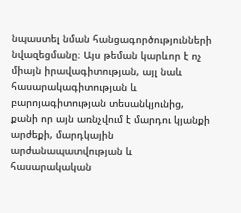նպաստել նման հանցագործությունների նվազեցմանը։ Այս թեման կարևոր է ոչ միայն իրավագիտության, այլ նաև հասարակագիտության և բարոյագիտության տեսանկյունից, քանի որ այն առնչվում է մարդու կյանքի արժեքի, մարդկային արժանապատվության և հասարակական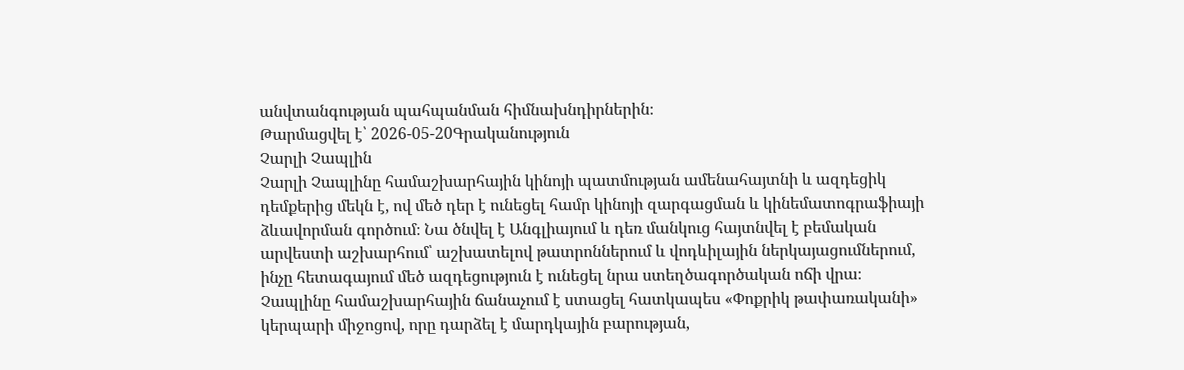անվտանգության պահպանման հիմնախնդիրներին։
Թարմացվել է՝ 2026-05-20Գրականություն
Չարլի Չապլին
Չարլի Չապլինը համաշխարհային կինոյի պատմության ամենահայտնի և ազդեցիկ դեմքերից մեկն է, ով մեծ դեր է ունեցել համր կինոյի զարգացման և կինեմատոգրաֆիայի ձևավորման գործում։ Նա ծնվել է Անգլիայում և դեռ մանկուց հայտնվել է բեմական արվեստի աշխարհում՝ աշխատելով թատրոններում և վոդևիլային ներկայացումներում, ինչը հետագայում մեծ ազդեցություն է ունեցել նրա ստեղծագործական ոճի վրա։ Չապլինը համաշխարհային ճանաչում է ստացել հատկապես «Փոքրիկ թափառականի» կերպարի միջոցով, որը դարձել է մարդկային բարության,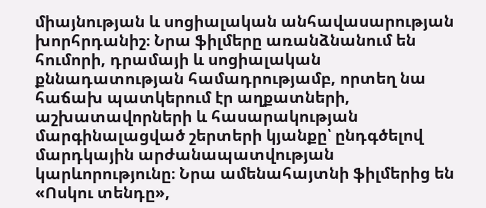միայնության և սոցիալական անհավասարության խորհրդանիշ։ Նրա ֆիլմերը առանձնանում են հումորի, դրամայի և սոցիալական քննադատության համադրությամբ, որտեղ նա հաճախ պատկերում էր աղքատների, աշխատավորների և հասարակության մարգինալացված շերտերի կյանքը՝ ընդգծելով մարդկային արժանապատվության կարևորությունը։ Նրա ամենահայտնի ֆիլմերից են «Ոսկու տենդը»,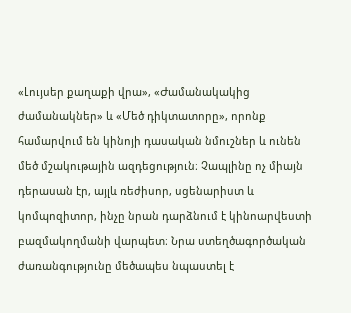«Լույսեր քաղաքի վրա», «Ժամանակակից ժամանակներ» և «Մեծ դիկտատորը», որոնք համարվում են կինոյի դասական նմուշներ և ունեն մեծ մշակութային ազդեցություն։ Չապլինը ոչ միայն դերասան էր, այլև ռեժիսոր, սցենարիստ և կոմպոզիտոր, ինչը նրան դարձնում է կինոարվեստի բազմակողմանի վարպետ։ Նրա ստեղծագործական ժառանգությունը մեծապես նպաստել է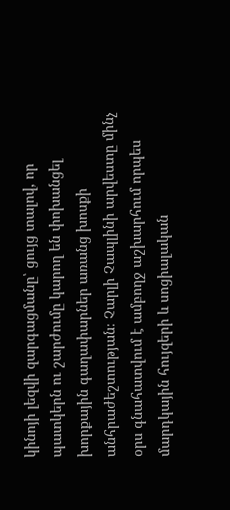կինոյի լեզվի զարգացմանը՝ ցույց տալով, որ պատկերն ու շարժումը կարող են փոխանցել խորքային գաղափարներ առանց խոսքի անհրաժեշտության։ Չարլի Չապլինի արվեստը մինչ օրս գնահատվում է ամբողջ աշխարհում որպես մարդկային հույզերի և սոցիալական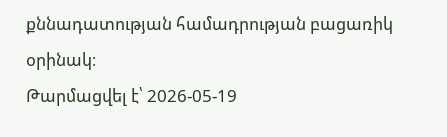քննադատության համադրության բացառիկ օրինակ։
Թարմացվել է՝ 2026-05-19